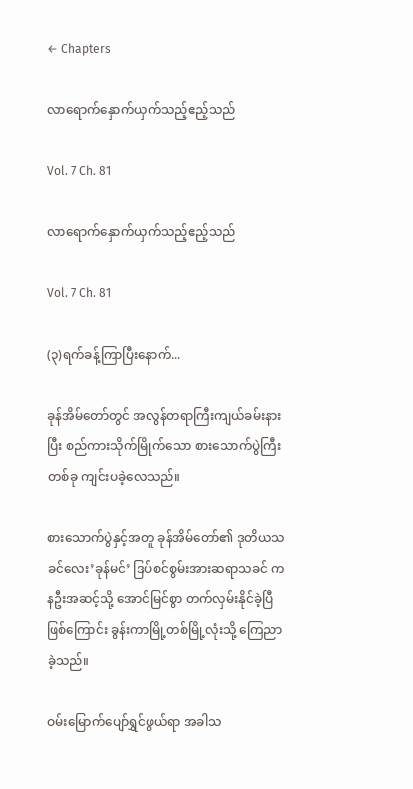← Chapters

လာရောက်‌နှောက်ယှက်သည့်ဧည့်သည်

Vol. 7 Ch. 81

လာရောက်‌နှောက်ယှက်သည့်ဧည့်သည်

Vol. 7 Ch. 81

(၃)ရက်ခန့်ကြာပြီးနောက်...

ခုန်အိမ်တော်တွင် အလွန်တရာကြီးကျယ်ခမ်းနားပြီး စည်ကားသိုက်မြိုက်သော စားသောက်ပွဲကြီးတစ်ခု ကျင်းပခဲ့လေသည်။

စားသောက်ပွဲနှင့်အတူ ခုန်အိမ်တော်၏ ဒုတိယသခင်လေး’ခုန်မင်’ ဒြပ်စင်စွမ်းအားဆရာသခင် ကနဦးအဆင့်သို့ အောင်မြင်စွာ တက်လှမ်းနိုင်ခဲ့ပြီဖြစ်ကြောင်း ခွန်းကာမြို့တစ်မြို့လုံးသို့ ကြေညာခဲ့သည်။

ဝမ်းမြောက်ပျော်ရွှင်ဖွယ်ရာ အခါသ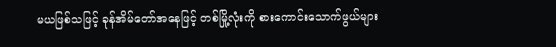မယဖြစ်သဖြင့် ခုန်အိမ်တော်အနေဖြင့် တစ်မြို့လုံးကို စားကောင်းသောက်ဖွယ်များ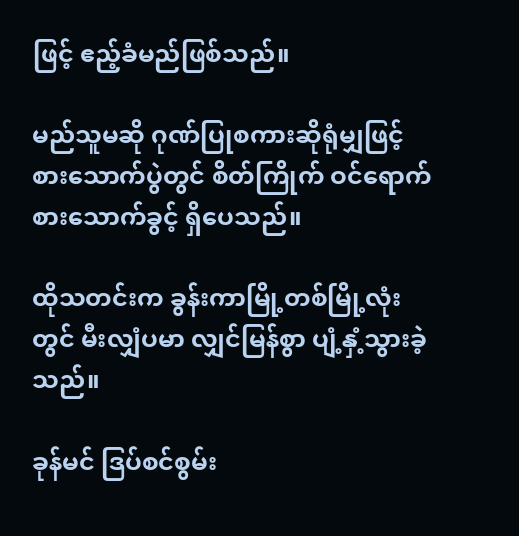ဖြင့် ဧည့်ခံမည်ဖြစ်သည်။

မည်သူမဆို ဂုဏ်ပြုစကားဆိုရုံမျှဖြင့် စားသောက်ပွဲတွင် စိတ်ကြိုက် ဝင်ရောက်စားသောက်ခွင့် ရှိပေသည်။

ထိုသတင်းက ခွန်းကာမြို့တစ်မြို့လုံးတွင် မီးလျှံပမာ လျှင်မြန်စွာ ပျံ့နှံ့သွားခဲ့သည်။

ခုန်မင် ဒြပ်စင်စွမ်း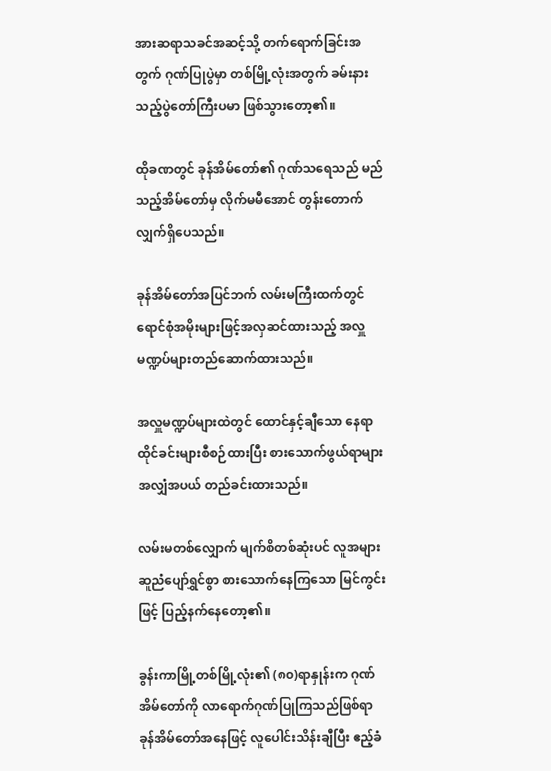အားဆရာသခင်အဆင့်သို့ တက်ရောက်ခြင်းအတွက် ဂုဏ်ပြုပွဲမှာ တစ်မြို့လုံးအတွက် ခမ်းနားသည့်ပွဲတော်ကြီးပမာ ဖြစ်သွားတော့၏။

ထိုခဏတွင် ခုန်အိမ်တော်၏ ဂုဏ်သရေသည် မည်သည့်အိမ်တော်မှ လိုက်မမီအောင် တွန်းတောက်လျှက်ရှိပေသည်။

ခုန်အိမ်တော်အပြင်ဘက် လမ်းမကြီးထက်တွင် ရောင်စုံအမိုးများဖြင့်အလှဆင်ထားသည့် အလှူမဏ္ဍပ်များတည်ဆောက်ထားသည်။

အလှူမဏ္ဍပ်များထဲတွင် ထောင်နှင့်ချီသော နေရာထိုင်ခင်းများစီစဉ်ထားပြီး စားသောက်ဖွယ်ရာများ အလျှံအပယ် တည်ခင်းထားသည်။

လမ်းမတစ်လျှောက် မျက်စိတစ်ဆုံးပင် လူအများ ဆူညံပျော်ရွှင်စွာ စားသောက်နေကြသော မြင်ကွင်းဖြင့် ပြည့်နက်နေတော့၏။

ခွန်းကာမြို့တစ်မြို့လုံး၏ (၈၀)ရာနှုန်းက ဂုဏ်အိမ်‌တော်ကို လာရောက်ဂုဏ်ပြုကြသည်ဖြစ်ရာ ခုန်အိမ်တော်အနေဖြင့် လူပေါင်းသိန်းချီပြီး ဧည့်ခံ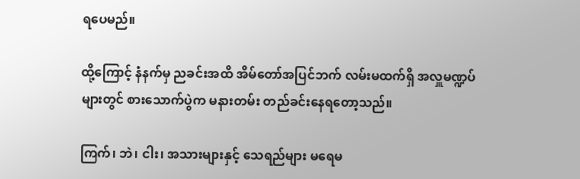ရပေမည်။

ထို့ကြောင့် နံနက်မှ ညခင်းအထိ အိမ်တော်အပြင်ဘက် လမ်းမထက်ရှိ အလှူမဏ္ဍပ်များတွင် စားသောက်ပွဲက မနားတမ်း တည်ခင်းနေရတော့သည်။

ကြက်၊ ဘဲ၊ ငါး၊ အသားများနှင့် သေရည်များ မရေမ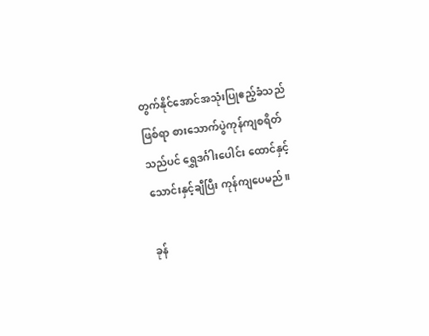တွက်နိုင်အောင်အသုံးပြုဧည့်ခံသည်ဖြစ်ရာ စားသောက်ပွဲကုန်ကျစရိတ်သည်ပင် ရွှေဒင်္ဂါးပေါင်း ‌ထောင်နှင့်သောင်းနှင့်ချီပြီး ကုန်ကျပေမည်။

ခုန်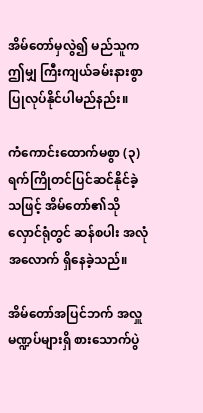အိမ်တော်မှလွဲ၍ မည်သူက ဤမျှ ကြီးကျယ်ခမ်းနားစွာ ပြုလုပ်နိုင်ပါမည်နည်း။

ကံကောင်းထောက်မစွာ (၃)ရက်ကြိုတင်ပြင်ဆင်နိုင်ခဲ့သဖြင့် အိမ်တော်၏သိုလှောင်ရုံတွင် ဆန်စပါး အလုံအလောက် ရှိနေခဲ့သည်။

အိမ်တော်အပြင်ဘက် အလှူမဏ္ဍပ်များရှိ စားသောက်ပွဲ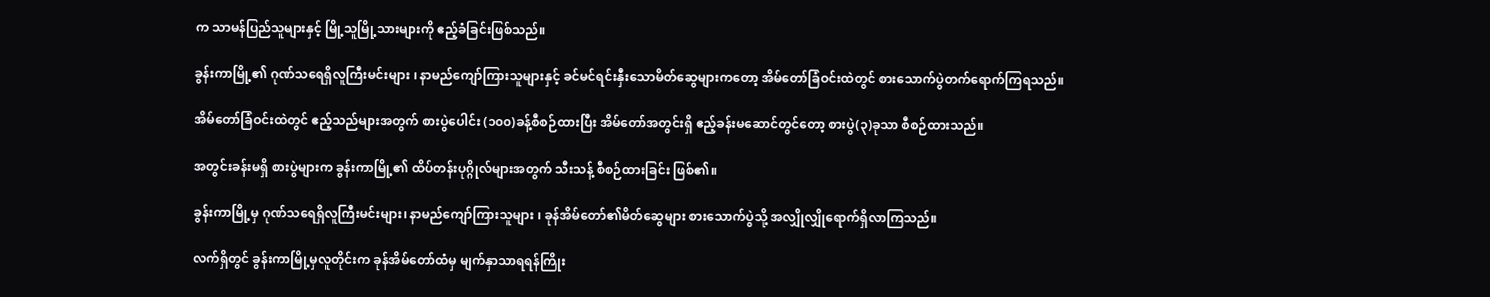က သာမန်ပြည်သူများနှင့် မြို့သူမြို့သားများကို ဧည့်ခံခြင်းဖြစ်သည်။

ခွန်းကာမြို့၏ ဂုဏ်သရေရှိလူကြီးမင်းများ ၊ နာမည်ကျော်ကြားသူများနှင့် ခင်မင်ရင်းနှီးသောမိတ်ဆွေများကတော့ အိမ်တော်ခြံဝင်းထဲတွင် စားသောက်ပွဲတက်ရောက်ကြရသည်။

အိမ်တော်ခြံဝင်းထဲတွင် ဧည့်သည်များအတွက် စားပွဲပေါင်း (၁၀၀)ခန့်စီစဉ်ထားပြီး အိမ်တော်အတွင်းရှိ ဧည့်ခန်းမဆောင်တွင်တော့ စားပွဲ(၃)ခုသာ စီစဉ်ထားသည်။

အတွင်းခန်းမရှိ စားပွဲများက ခွန်းကာမြို့၏ ထိပ်တန်းပုဂ္ဂိုလ်များအတွက် သီးသန့် စီစဉ်ထားခြင်း ဖြစ်၏။

ခွန်းကာမြို့မှ ဂုဏ်သရေရှိလူကြီးမင်းများ၊ နာမည်ကျော်ကြားသူများ ၊ ခုန်အိမ်တော်၏မိတ်ဆွေများ စားသောက်ပွဲသို့ အလျှိုလျှိုရောက်ရှိလာကြသည်။

လက်ရှိတွင် ခွန်းကာမြို့မှလူတိုင်းက ခုန်အိမ်တော်ထံမှ မျက်နှာသာရရန်ကြိုး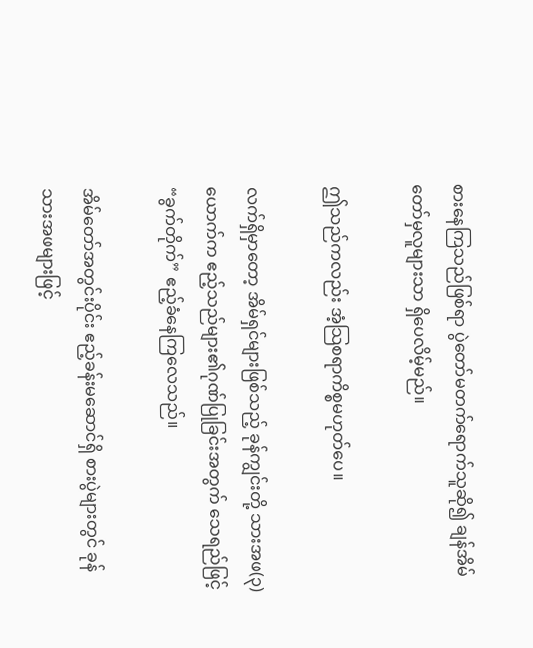စားနေကြသည်ဖြစ်ရာ ပွဲတော်မတက်ရောက်သူဆို၍ ချန်အိမ်တော်မှလူများသာ ရှိပေလိမ့်မည်။

ဤသည်ကလည်း အံ့သြစရာကိစ္စမဟုတ်ပေ။

လက်ရှိမှာတော့ အိမ်ရှင်များဖြစ်သည့် ခုန်ကျွင်းတို့ သားအဖ(၃)ယောက်က ဧည့်သည်များ၏ဂုဏ်ပြုခြင်းအတွက် သေရည်ဖြင့် “ခွက်တိုက်” ဧည့်ခံနေကြလေသည်။

အိမ်တော်အတွင်းပိုင်း ဧည့်ခန်းမဆောင်ရှိ စားပွဲများတွင် ခုန်သားအဖများဖြင့်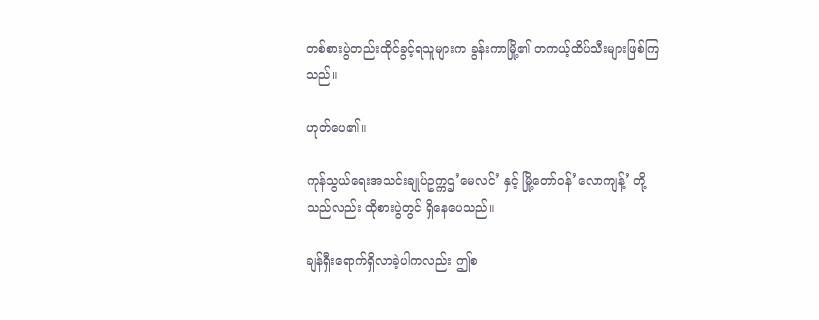တစ်စားပွဲတည်းထိုင်ခွင့်ရသူများက ခွန်းကာမြို့၏ တကယ့်ထိပ်သီးများဖြစ်ကြသည်။

ဟုတ်ပေ၏။

ကုန်သွယ်ရေးအသင်းချုပ်ဥက္ကဌ’မေလင်’ နှင့် မြို့တော်ဝန်’လောကျန့်’ တို့သည်လည်း ထိုစားပွဲတွင် ရှိနေပေသည်။

ချန်ရှီးရောက်ရှိလာခဲ့ပါကလည်း ဤစ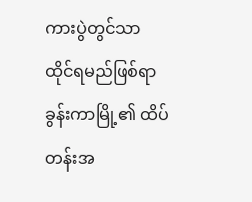ကားပွဲတွင်သာ ထိုင်ရမည်ဖြစ်ရာ ခွန်းကာမြို့၏ ထိပ်တန်းအ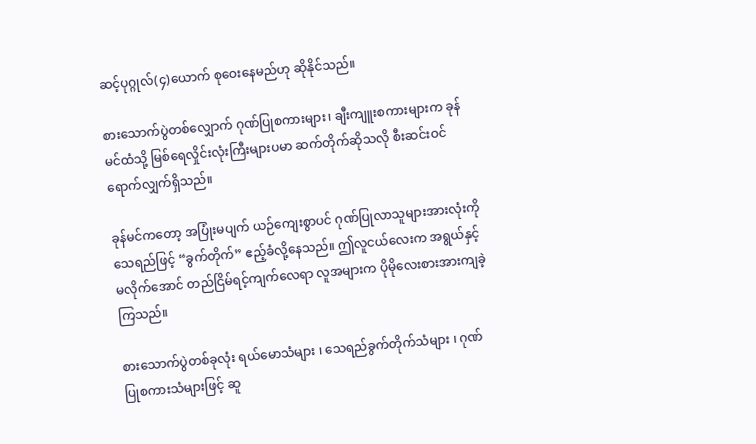ဆင့်ပုဂ္ဂုလ်(၄)ယောက် စုဝေးနေမည်ဟု ဆိုနိုင်သည်။

စားသောက်ပွဲတစ်လျှောက် ဂုဏ်ပြုစကားများ၊ ချီးကျူးစကားများက ခုန်မင်ထံသို့ မြစ်ရေလှိုင်းလုံးကြီးများပမာ ဆက်တိုက်ဆိုသလို စီးဆင်းဝင်ရောက်လျှက်ရှိသည်။

ခုန်မင်ကတော့ အပြုံးမပျက် ယဉ်ကျေးစွာပင် ဂုဏ်ပြုလာသူများအားလုံးကို သေရည်ဖြင့် “ခွက်တိုက်” ဧည့်ခံလို့နေသည်။ ဤလူငယ်လေးက အရွယ်နှင့်မလိုက်‌အောင် တည်ငြိမ်ရင့်ကျက်လေရာ လူအများက ပိုမိုလေးစားအားကျခဲ့ကြသည်။

စားသောက်ပွဲတစ်ခုလုံး ရယ်မောသံများ ၊ သေရည်ခွက်တိုက်သံများ ၊ ဂုဏ်ပြုစကားသံများဖြင့် ဆူ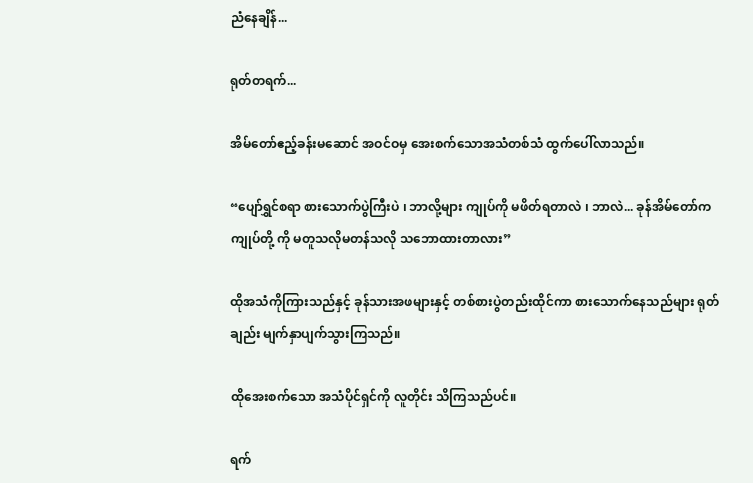ညံနေချိန်...

ရုတ်တရက်...

အိမ်တော်ဧည့်ခန်းမဆောင် အဝင်ဝမှ အေးစက်သောအသံတစ်သံ ထွက်ပေါ်လာသည်။

“ပျော်ရွှင်စရာ စားသောက်ပွဲကြီးပဲ ၊ ဘာလို့များ ကျုပ်ကို မဖိတ်ရတာလဲ ၊ ဘာလဲ... ခုန်အိမ်တော်က ကျုပ်တို့ ကို မတူသလိုမတန်သလို သဘောထားတာလား”

ထိုအသံကိုကြားသည်နှင့် ခုန်သားအဖများနှင့် တစ်စားပွဲတည်းထိုင်ကာ စားသောက်နေသည်များ ရုတ်ချည်း မျက်နှာပျက်သွားကြသည်။

ထိုအေးစက်သော အသံပိုင်ရှင်ကို လူတိုင်း သိကြသည်ပင်။

ရက်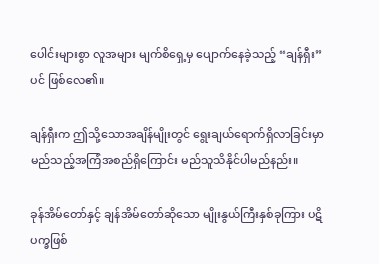ပေါင်းများစွာ လူအများ မျက်စိရှေ့မှ ပျောက်နေခဲ့သည့် “ချန်ရှီး” ပင် ဖြစ်လေ၏။

ချန်ရှီးက ဤသို့သောအချိန်မျိုးတွင် ရွေးချယ်ရောက်ရှိလာခြင်းမှာ မည်သည့်အကြံအစည်ရှိကြောင်း မည်သူသိနိုင်ပါမည်နည်း။

ခုန်အိမ်တော်နှင့် ချန်အိမ်တော်ဆိုသော မျိုးနွယ်ကြီးနှစ်ခုကြား ပဋိပက္ခဖြစ်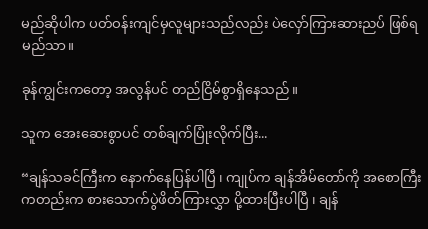မည်ဆိုပါက ပတ်ဝန်းကျင်မှလူများသည်လည်း ပဲလှော်ကြားဆားညပ် ဖြစ်ရမည်သာ။

ခုန်ကျွင်းကတော့ အလွန်ပင် တည်ငြိမ်စွာရှိနေသည်။

သူက အေးဆေးစွာပင် တစ်ချက်ပြုံးလိုက်ပြီး...

“ချန်သခင်ကြီးက နောက်နေပြန်ပါပြီ ၊ ကျုပ်က ချန်အိမ်တော်ကို အစောကြီးကတည်းက စားသောက်ပွဲဖိတ်ကြားလွှာ ပို့ထားပြီးပါပြီ ၊ ချန်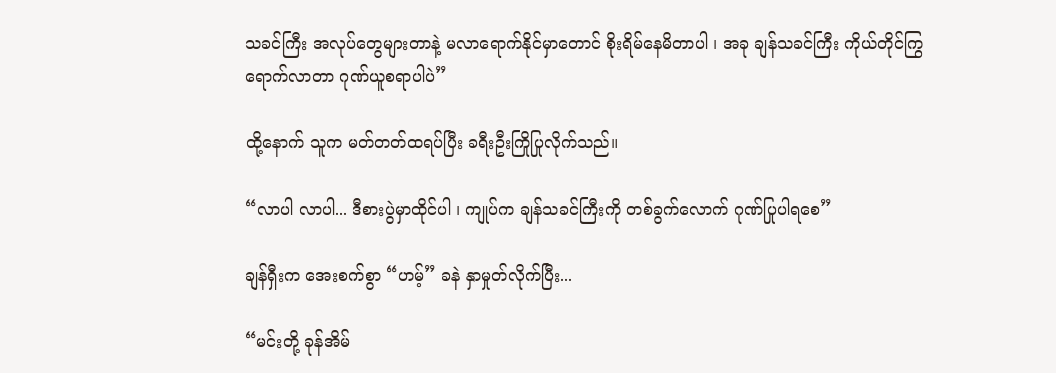သခင်ကြီး အလုပ်တွေများတာနဲ့ မလာရောက်နိုင်မှာတောင် စိုးရိမ်နေမိတာပါ ၊ အခု ချန်သခင်ကြီး ကိုယ်တိုင်ကြွရောက်လာတာ ဂုဏ်ယူစရာပါပဲ”

ထို့နောက် သူက မတ်တတ်ထရပ်ပြီး ခရီးဦးကြိုပြုလိုက်သည်။

“လာပါ လာပါ... ဒီစားပွဲမှာထိုင်ပါ ၊ ကျုပ်က ချန်သခင်ကြီးကို တစ်ခွက်လောက် ဂုဏ်ပြုပါရစေ”

ချန်ရှီးက အေးစက်စွာ “ဟမ့်” ခနဲ နှာမှုတ်လိုက်ပြီး...

“မင်းတို့ ခုန်အိမ်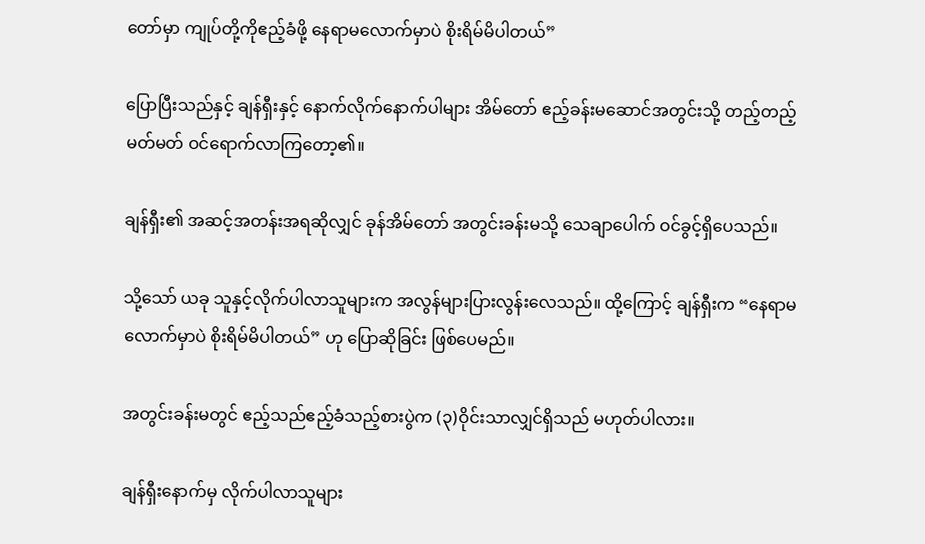တော်မှာ ကျုပ်တို့ကိုဧည့်ခံဖို့ နေရာမလောက်မှာပဲ စိုးရိမ်မိပါတယ်”

ပြောပြီးသည်နှင့် ချန်ရှီးနှင့် နောက်လိုက်နောက်ပါများ အိမ်တော် ဧည့်ခန်းမဆောင်အတွင်းသို့ တည့်တည့်မတ်မတ် ဝင်ရောက်လာကြတော့၏။

ချန်ရှီး၏ အဆင့်အတန်းအရဆိုလျှင် ခုန်အိမ်တော် အတွင်းခန်းမသို့ သေချာပေါက် ဝင်ခွင့်ရှိပေသည်။

သို့သော် ယခု သူနှင့်လိုက်ပါလာသူများက အလွန်များပြားလွန်းလေသည်။ ထို့ကြောင့် ချန်ရှီးက “နေရာမလောက်မှာပဲ စိုးရိမ်မိပါတယ်” ဟု ပြောဆိုခြင်း ဖြစ်ပေမည်။

အတွင်းခန်းမတွင် ဧည့်သည်ဧည့်ခံသည့်စားပွဲက (၃)ဝိုင်းသာလျှင်ရှိသည် မဟုတ်ပါလား။

ချန်ရှီးနောက်မှ လိုက်ပါလာသူများ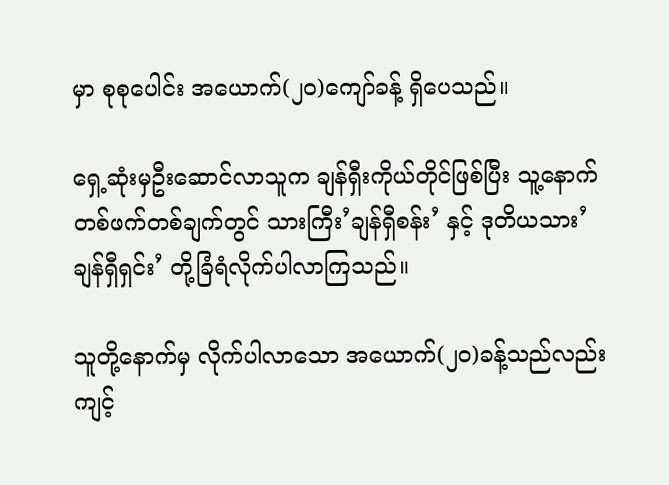မှာ စုစုပေါင်း အယောက်(၂၀)ကျော်ခန့် ရှိပေသည်။

ရှေ့ဆုံးမှဦးဆောင်လာသူက ချန်ရှီးကိုယ်တိုင်ဖြစ်ပြီး သူ့နောက်တစ်ဖက်တစ်ချက်တွင် သားကြီး’ချန်ရှီစန်း’ နှင့် ဒုတိယသား’ချန်ရှီရှင်း’ တို့ခြံရံလိုက်ပါလာကြသည်။

သူတို့နောက်မှ လိုက်ပါလာသော အယောက်(၂၀)ခန့်သည်လည်း ကျင့်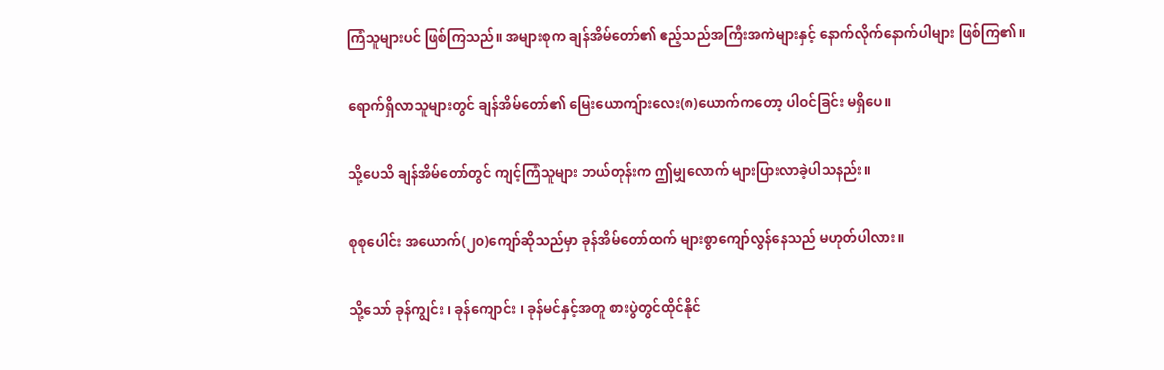ကြံသူများပင် ဖြစ်ကြသည်။ အများစုက ချန်အိမ်တော်၏ ဧည့်သည်အကြီးအကဲများနှင့် နောက်လိုက်နောက်ပါများ ဖြစ်ကြ၏။

ရောက်ရှိလာသူများတွင် ချန်အိမ်တော်၏ မြေးယောကျ်ားလေး(၈)ယောက်ကတော့ ပါဝင်ခြင်း မရှိပေ။

သို့ပေသိ ချန်အိမ်တော်တွင် ကျင့်ကြံသူများ ဘယ်တုန်းက ဤမျှလောက် များပြားလာခဲ့ပါသနည်း။

စုစုပေါင်း အယောက်(၂၀)ကျော်ဆိုသည်မှာ ခုန်အိမ်တော်ထက် များစွာကျော်လွန်နေသည် မဟုတ်ပါလား။

သို့သော် ခုန်ကျွင်း ၊ ခုန်ကျောင်း ၊ ခုန်မင်နှင့်အတူ စားပွဲတွင်ထိုင်နိုင်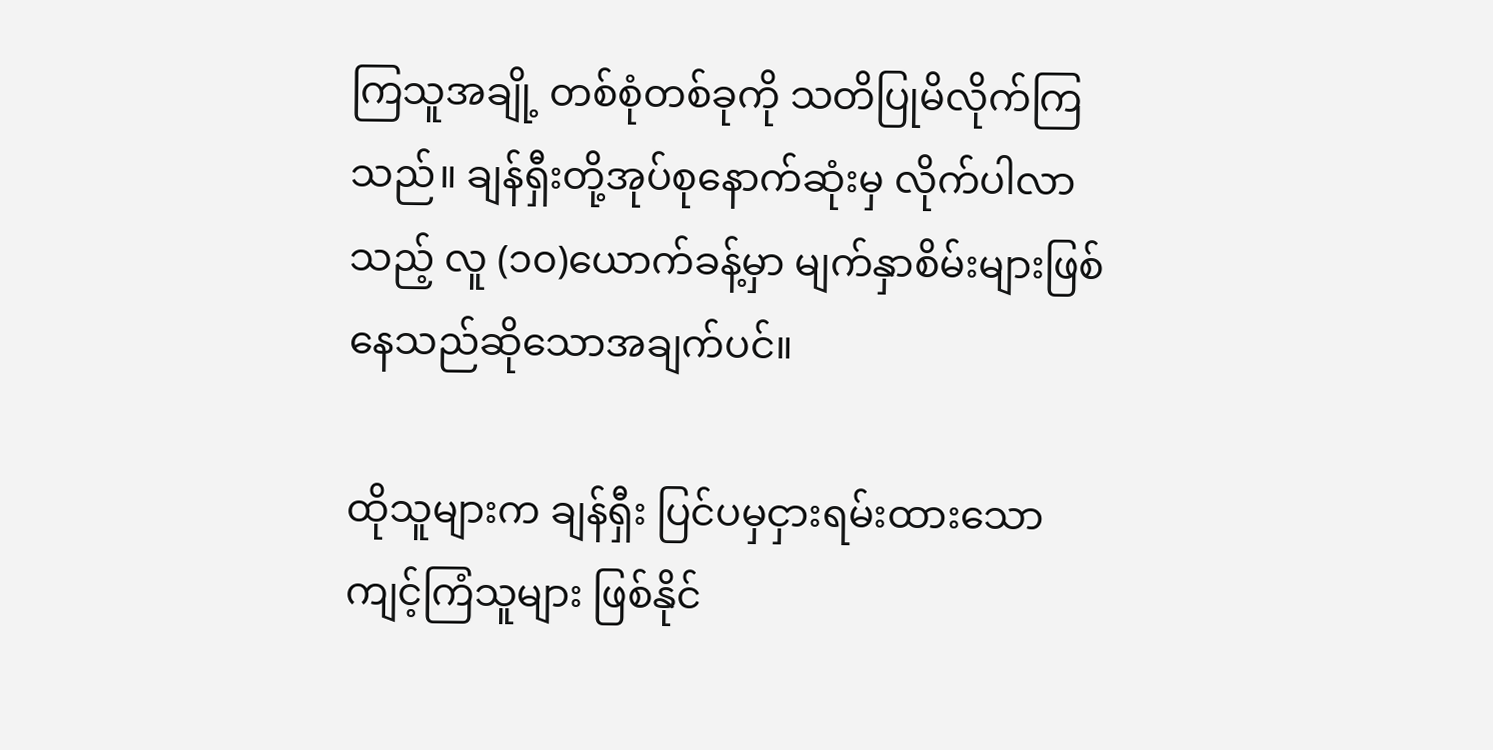ကြသူအချို့ တစ်စုံတစ်ခုကို သတိပြုမိလိုက်ကြသည်။ ချန်ရှီးတို့အုပ်စုနောက်ဆုံးမှ လိုက်ပါလာသည့် လူ (၁၀)ယောက်ခန့်မှာ မျက်နှာစိမ်းများဖြစ်နေသည်ဆိုသောအချက်ပင်။

ထိုသူများက ချန်ရှီး ပြင်ပမှငှားရမ်းထားသော ကျင့်ကြံသူများ ဖြစ်နိုင်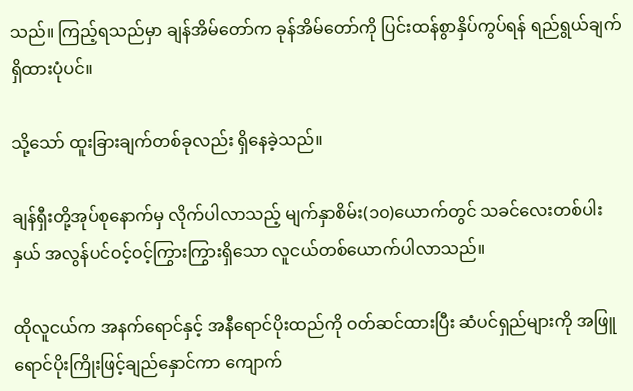သည်။ ကြည့်ရသည်မှာ ချန်အိမ်တော်က ခုန်အိမ်တော်ကို ပြင်းထန်စွာနှိပ်ကွပ်ရန် ရည်ရွယ်ချက်ရှိထားပုံပင်။

သို့သော် ထူးခြားချက်တစ်ခုလည်း ရှိနေခဲ့သည်။

ချန်ရှီးတို့အုပ်စုနောက်မှ လိုက်ပါလာသည့် မျက်နှာစိမ်း(၁၀)ယောက်တွင် သခင်လေးတစ်ပါးနှယ် အလွန်ပင်ဝင့်ဝင့်ကြွားကြွားရှိသော လူငယ်တစ်ယောက်ပါလာသည်။

ထိုလူငယ်က အနက်ရောင်နှင့် အနီရောင်ပိုးထည်ကို ဝတ်ဆင်ထားပြီး ဆံပင်ရှည်များကို အဖြူရောင်ပိုးကြိုးဖြင့်ချည်နှောင်ကာ ကျောက်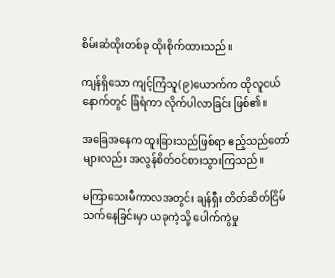စိမ်းဆံထိုးတစ်ခု ထိုးစိုက်ထားသည်။

ကျန်ရှိသော ကျင့်ကြံသူ(၉)ယောက်က ထိုလူငယ်နောက်တွင် ခြံရံကာ လိုက်ပါလာခြင်း ဖြစ်၏။

အခြေအနေက ထူးခြားသည်ဖြစ်ရာ ဧည့်သည်တော်များလည်း အလွန်စိတ်ဝင်စားသွားကြသည်။

မကြာသေးမီကာလအတွင်း ချန်ရှီး တိတ်ဆိတ်ငြိမ်သက်နေခြင်းမှာ ယခုကဲ့သို့ ပေါက်ကွဲမှု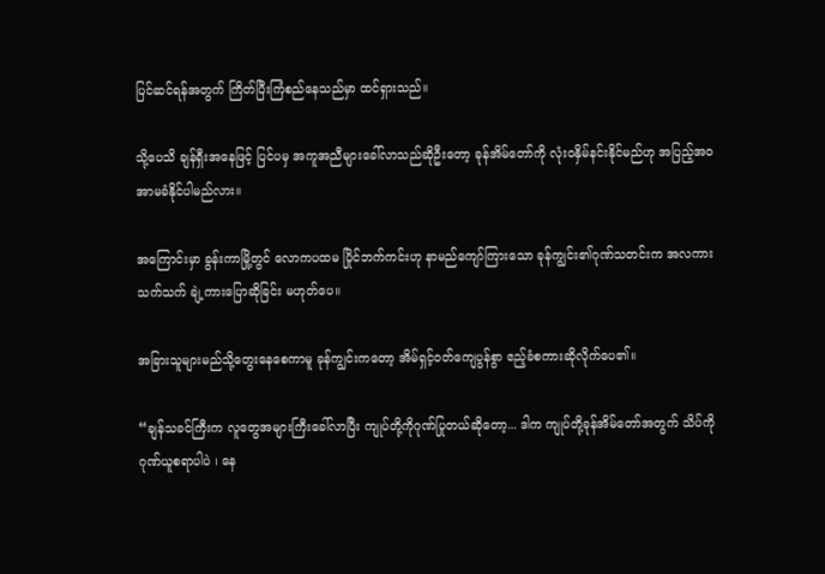ပြင်ဆင်ရန်အတွက် ကြိတ်ပြီးကြံစည်နေသည်မှာ ထင်ရှားသည်။

သို့ပေသိ ချန်ရှီးအနေဖြင့် ပြင်ပမှ အကူအညီများခေါ်လာသည်ဆိုဦးတော့ ခုန်အိမ်တော်ကို လုံးဝနှိမ်နင်းနိုင်မည်ဟု အပြည့်အဝ အာမခံနိုင်ပါမည်လား။

အကြောင်းမှာ ခွန်းကာမြို့တွင် လောကပထမ ပြိုင်ဘက်ကင်းဟု နာမည်ကျော်ကြားသော ခုန်ကျွင်း၏ဂုဏ်သတင်းက အလကားသက်သက် ချဲ့ကားပြောဆိုခြင်း မဟုတ်ပေ။

အခြားသူများမည်သို့တွေးနေစေကာမူ ခုန်ကျွင်းကတော့ အိမ်ရှင့်ဝတ်ကျေပွန်စွာ ဧည့်ခံစကားဆိုလိုက်ပေ၏။

“ချန်သခင်ကြီးက လူတွေအများကြီးခေါ်လာပြီး ကျုပ်တို့ကိုဂုဏ်ပြုတယ်ဆိုတော့... ဒါက ကျုပ်တို့ခုန်အိမ်တော်အတွက် သိပ်ကိုဂုဏ်ယူစရာပါပဲ ၊ နေ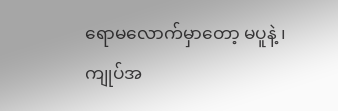ရောမလောက်မှာတော့ မပူနဲ့ ၊ ကျုပ်အ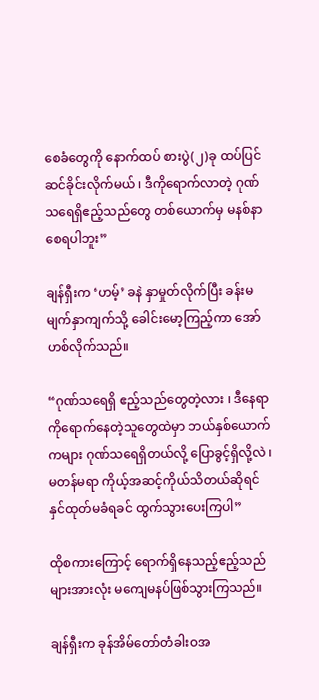စေခံတွေကို နောက်ထပ် စားပွဲ(၂)ခု ထပ်ပြင်ဆင်ခိုင်းလိုက်မယ် ၊ ဒီကိုရောက်လာတဲ့ ဂုဏ်သရေရှိဧည့်သည်တွေ တစ်ယောက်မှ မနစ်နာစေရပါဘူး”

ချန်ရှီးက ‘ဟမ့်’ ခနဲ နှာမှုတ်လိုက်ပြီး ခန်းမမျက်နှာကျက်သို့ ခေါင်းမော့ကြည့်ကာ အော်ဟစ်လိုက်သည်။

“ဂုဏ်သရေရှိ ဧည့်သည်တွေတဲ့လား ၊ ဒီနေရာကိုရောက်နေတဲ့သူတွေထဲမှာ ဘယ်နှစ်ယောက်ကများ ဂုဏ်သရေရှိတယ်လို့ ပြောခွင့်ရှိလို့လဲ ၊ မတန်မရာ ကိုယ့်အဆင့်ကိုယ်သိတယ်ဆိုရင် နှင်ထုတ်မခံရခင် ထွက်သွားပေးကြပါ”

ထိုစကားကြောင့် ရောက်ရှိနေသည့်ဧည့်သည်များအားလုံး မကျေမနပ်ဖြစ်သွားကြသည်။

ချန်ရှီးက ခုန်အိမ်တော်တံခါးဝအ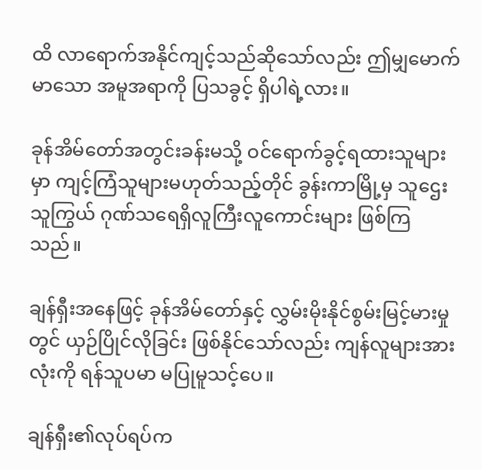ထိ လာရောက်အနိုင်ကျင့်သည်ဆိုသော်လည်း ဤမျှမောက်မာသော အမူအရာကို ပြသခွင့် ရှိပါရဲ့လား။

ခုန်အိမ်တော်အတွင်းခန်းမသို့ ဝင်ရောက်ခွင့်ရထားသူများမှာ ကျင့်ကြံသူများမဟုတ်သည့်တိုင် ခွန်းကာမြို့မှ သူဌေး သူကြွယ် ဂုဏ်သရေရှိလူကြီးလူကောင်းများ ဖြစ်ကြသည်။

ချန်ရှီးအနေဖြင့် ခုန်အိမ်တော်နှင့် လွှမ်းမိုးနိုင်စွမ်းမြင့်မားမှုတွင် ယှဉ်ပြိုင်လိုခြင်း ဖြစ်နိုင်သော်လည်း ကျန်လူများအားလုံးကို ရန်သူပမာ မပြုမူသင့်ပေ။

ချန်ရှီး၏လုပ်ရပ်က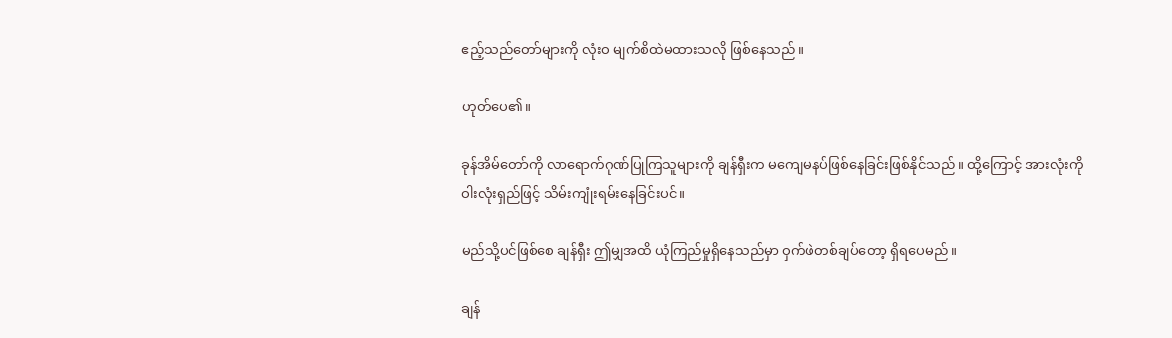ဧည့်သည်တော်များကို လုံးဝ မျက်စိထဲမထားသလို ဖြစ်နေသည်။

ဟုတ်ပေ၏။

ခုန်အိမ်တော်ကို လာရောက်ဂုဏ်ပြုကြသူများကို ချန်ရှီးက မကျေမနပ်ဖြစ်နေခြင်းဖြစ်နိုင်သည်။ ထို့ကြောင့် အားလုံးကို ဝါးလုံးရှည်ဖြင့် သိမ်းကျုံးရမ်းနေခြင်းပင်။

မည်သို့ပင်ဖြစ်စေ ချန်ရှီး ဤမျှအထိ ယုံကြည်မှုရှိနေသည်မှာ ဝှက်ဖဲတစ်ချပ်တော့ ရှိရပေမည်။

ချန်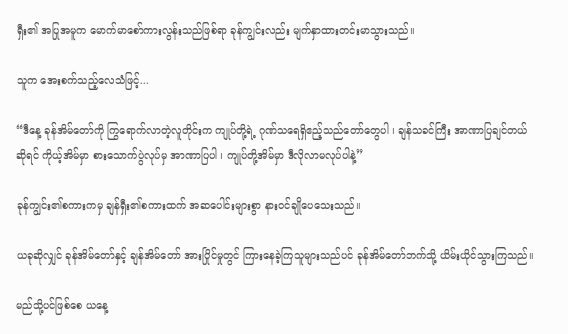ရှီး၏ အပြုအမူက မောက်မာစော်ကားလွန်းသည်ဖြစ်ရာ ခုန်ကျွင်းလည်း မျက်နှာထားတင်းမာသွားသည်။

သူက အေးစက်သည့်လေသံဖြင့်...

“ဒီနေ့ ခုန်အိမ်တော်ကို ကြွရောက်လာတဲ့လူတိုင်းက ကျုပ်တို့ရဲ့ ဂုဏ်သရေရှိဧည့်သည်တော်တွေပါ ၊ ချန်သခင်ကြီး အာဏာပြချင်တယ်ဆိုရင် ကိုယ့်အိမ်မှာ စားသောက်ပွဲလုပ်မှ အာဏာပြပါ ၊ ကျုပ်တို့အိမ်မှာ ဒီလိုလာမလုပ်ပါနဲ့”

ခုန်ကျွင်း၏စကားကမှ ချန်ရှီး၏စကားထက် အဆပေါင်းများစွာ နားဝင်ချိုပေသေးသည်။

ယခုဆိုလျှင် ခုန်အိမ်တော်နှင့် ချန်အိမ်တော် အားပြိုင်မှုတွင် ကြားနေခဲ့ကြသူများသည်ပင် ခုန်အိမ်တော်ဘက်သို့ ယိမ်းယိုင်သွားကြသည်။

မည်သို့ပင်ဖြစ်စေ ယနေ့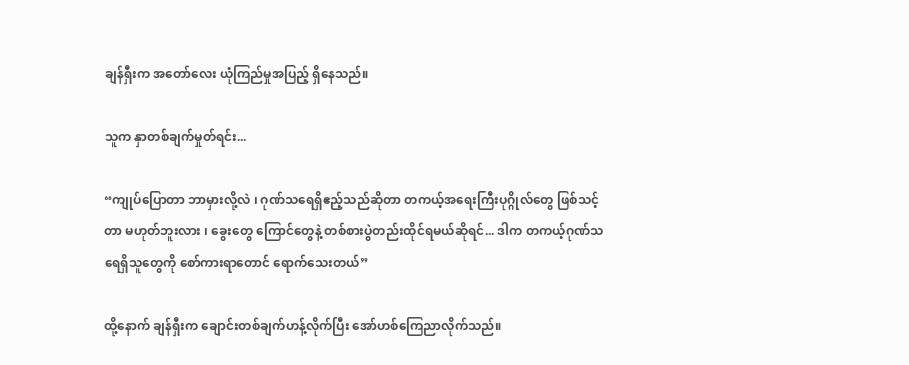ချန်ရှီးက အတော်လေး ယုံကြည်မှုအပြည့် ရှိနေသည်။

သူက နှာတစ်ချက်မှုတ်ရင်း...

“ကျုပ်ပြောတာ ဘာမှားလို့လဲ ၊ ဂုဏ်သရေရှိဧည့်သည်ဆိုတာ တကယ့်အရေးကြီးပုဂ္ဂိုလ်တွေ ဖြစ်သင့်တာ မဟုတ်ဘူးလား ၊ ခွေးတွေ ကြောင်တွေနဲ့ တစ်စားပွဲတည်းထိုင်ရမယ်ဆိုရင်... ဒါက တကယ့်ဂုဏ်သရေရှိသူတွေကို စော်ကားရာတောင် ရောက်သေးတယ်”

ထို့နောက် ချန်ရှီးက ချောင်းတစ်ချက်ဟန့်လိုက်ပြီး အော်ဟစ်ကြေညာလိုက်သည်။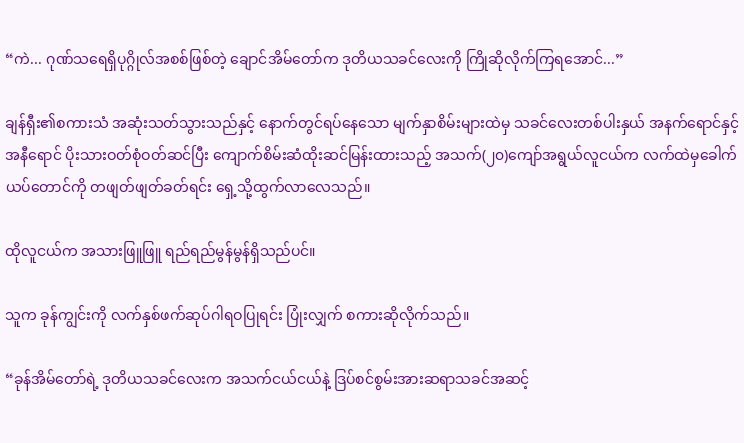“ကဲ... ဂုဏ်သရေရှိပုဂ္ဂိုလ်အစစ်ဖြစ်တဲ့ ချောင်အိမ်တော်က ဒုတိယသခင်လေးကို ကြိုဆိုလိုက်ကြရအောင်...”

ချန်ရှီး၏စကားသံ အဆုံးသတ်သွားသည်နှင့် နောက်တွင်ရပ်နေသော မျက်နှာစိမ်းများထဲမှ သခင်လေးတစ်ပါးနှယ် အနက်ရောင်နှင့်အနီရောင် ပိုးသားဝတ်စုံဝတ်ဆင်ပြီး ကျောက်စိမ်းဆံထိုးဆင်မြန်းထားသည့် အသက်(၂၀)ကျော်အရွယ်လူငယ်က လက်ထဲမှခေါက်ယပ်တောင်ကို တဖျတ်ဖျတ်ခတ်ရင်း ရှေ့သို့ထွက်လာလေသည်။

ထိုလူငယ်က အသားဖြူဖြူ ရည်ရည်မွန်မွန်ရှိသည်ပင်။

သူက ခုန်ကျွင်းကို လက်နှစ်ဖက်ဆုပ်ဂါရဝပြုရင်း ပြုံးလျှက် စကားဆိုလိုက်သည်။

“ခုန်အိမ်တော်ရဲ့ ဒုတိယသခင်လေးက အသက်ငယ်ငယ်နဲ့ ဒြပ်စင်စွမ်းအားဆရာသခင်အဆင့်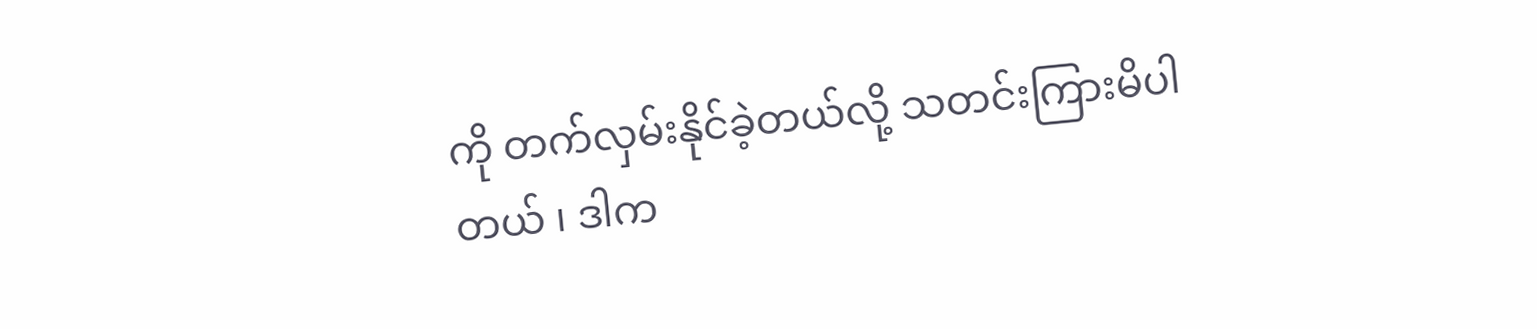ကို တက်လှမ်းနိုင်ခဲ့တယ်လို့ သတင်းကြားမိပါတယ် ၊ ဒါက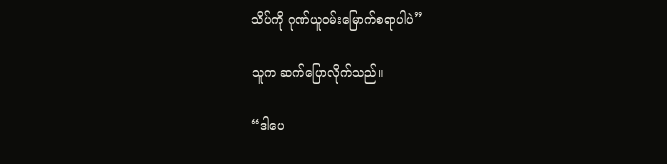သိပ်ကို ဂုဏ်ယူဝမ်းမြောက်စရာပါပဲ”

သူက ဆက်ပြောလိုက်သည်။

“ဒါပေ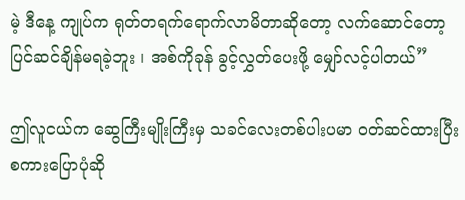မဲ့ ဒီနေ့ ကျုပ်က ရုတ်တရက်ရောက်လာမိတာဆိုတော့ လက်ဆောင်တော့ ပြင်ဆင်ချိန်မရခဲ့ဘူး ၊ အစ်ကိုခုန် ခွင့်လွှတ်ပေးဖို့ မျှော်လင့်ပါတယ်”

ဤလူငယ်က ဆွေကြီးမျိုးကြီးမှ သခင်လေးတစ်ပါးပမာ ဝတ်ဆင်ထားပြီး စကားပြောပုံဆို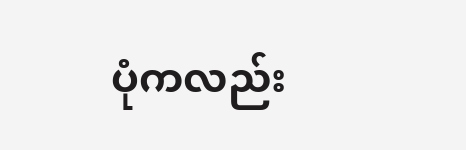ပုံကလည်း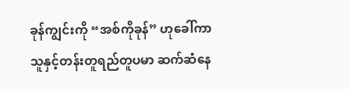ခုန်ကျွင်းကို “အစ်ကိုခုန်” ဟုခေါ်ကာ သူနှင့်တန်းတူရည်တူပမာ ဆက်ဆံနေ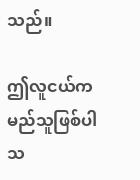သည်။

ဤလူငယ်က မည်သူဖြစ်ပါသ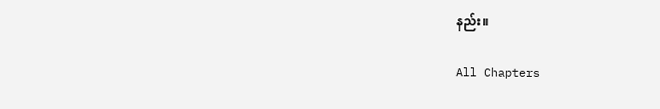နည်း။

All Chapters